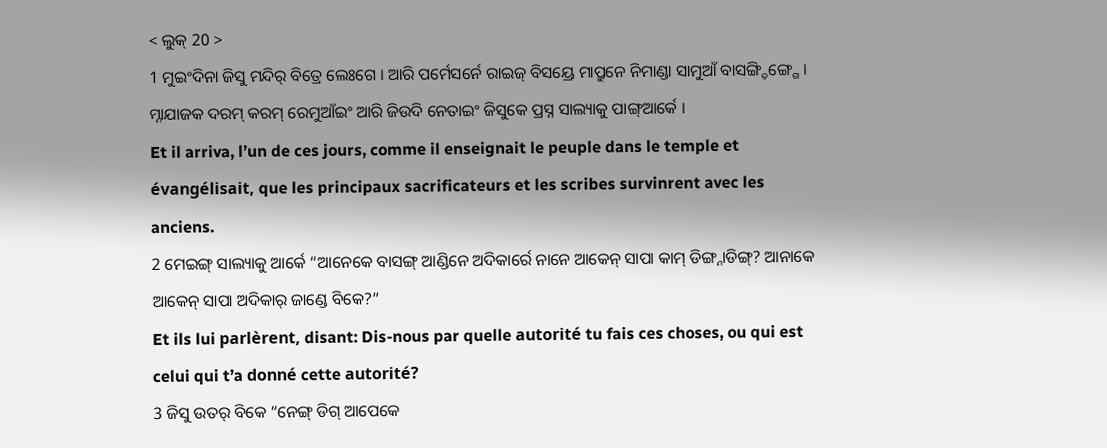< ଲୁକ୍ 20 >
1 ମୁଇଂଦିନା ଜିସୁ ମନ୍ଦିର୍ ବିତ୍ରେ ଲେଃଗେ । ଆରି ପର୍ମେସର୍ନେ ରାଇଜ୍ ବିସୟ୍ରେ ମାପ୍ରୁନେ ନିମାଣ୍ଡା ସାମୁଆଁ ବାସଙ୍ଗ୍ଡିଙ୍ଗ୍ଗେ । ମ୍ନାଯାଜକ ଦରମ୍ କରମ୍ ରେମୁଆଁଇଂ ଆରି ଜିଉଦି ନେତାଇଂ ଜିସୁକେ ପ୍ରସ୍ନ ସାଲ୍ୟାକୁ ପାଙ୍ଗ୍ଆର୍କେ ।
Et il arriva, l’un de ces jours, comme il enseignait le peuple dans le temple et évangélisait, que les principaux sacrificateurs et les scribes survinrent avec les anciens.
2 ମେଇଙ୍ଗ୍ ସାଲ୍ୟାକୁ ଆର୍କେ “ଆନେକେ ବାସଙ୍ଗ୍ ଆଣ୍ଡିନେ ଅଦିକାର୍ରେ ନାନେ ଆକେନ୍ ସାପା କାମ୍ ଡିଙ୍ଗ୍ନାଡିଙ୍ଗ୍? ଆନାକେ ଆକେନ୍ ସାପା ଅଦିକାର୍ ଜାଣ୍ଡେ ବିକେ?”
Et ils lui parlèrent, disant: Dis-nous par quelle autorité tu fais ces choses, ou qui est celui qui t’a donné cette autorité?
3 ଜିସୁ ଉତର୍ ବିକେ “ନେଙ୍ଗ୍ ଡିଗ୍ ଆପେକେ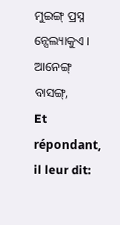ମୁଇଙ୍ଗ୍ ପ୍ରସ୍ନ ନ୍ସେଲ୍ୟାକୁଏ । ଆନେଙ୍ଗ୍ ବାସଙ୍ଗ୍,
Et répondant, il leur dit: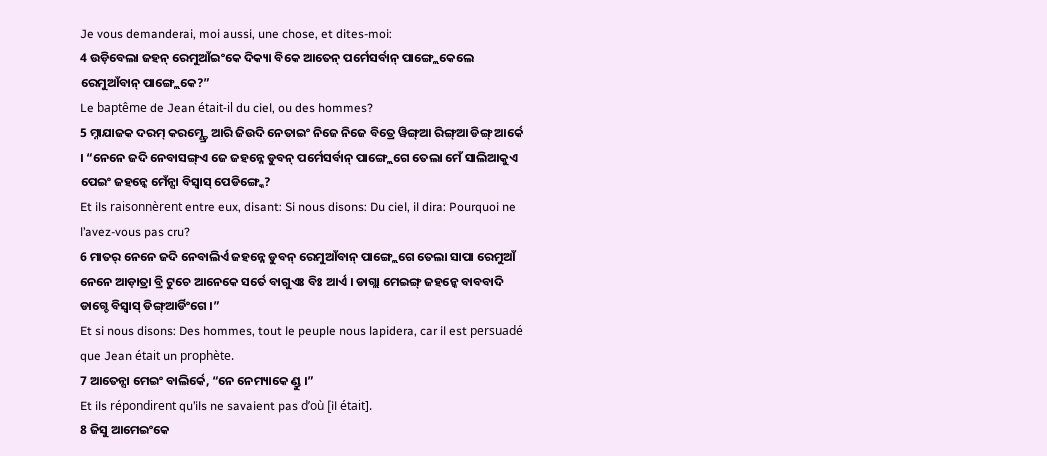Je vous demanderai, moi aussi, une chose, et dites-moi:
4 ଉଡ଼ିବେଲା ଜହନ୍ ରେମୁଆଁଇଂକେ ଦିକ୍ୟା ବିକେ ଆତେନ୍ ପର୍ମେସର୍ବାନ୍ ପାଙ୍ଗ୍ଲେକେଲେ ରେମୁଆଁବାନ୍ ପାଙ୍ଗ୍ଲେକେ?”
Le baptême de Jean était-il du ciel, ou des hommes?
5 ମ୍ନାଯାଜକ ଦରମ୍ କରମ୍ଣ୍ଡ୍ରେ ଆରି ଜିଉଦି ନେତାଇଂ ନିଜେ ନିଜେ ବିତ୍ରେ ୱିଙ୍ଗ୍ଆ ରିଙ୍ଗ୍ଆ ଡିଙ୍ଗ୍ ଆର୍କେ । “ନେନେ ଜଦି ନେବାସଙ୍ଗ୍ଏ ଜେ ଜହନ୍ନେ ଡୁବନ୍ ପର୍ମେସର୍ବାନ୍ ପାଙ୍ଗ୍ଲେଗେ ତେଲା ମେଁ ସାଲିଆକୁଏ ପେଇଂ ଜହନ୍କେ ମେଁନ୍ସା ବିସ୍ବାସ୍ ପେଡିଙ୍ଗ୍କେ?
Et ils raisonnèrent entre eux, disant: Si nous disons: Du ciel, il dira: Pourquoi ne l’avez-vous pas cru?
6 ମାତର୍ ନେନେ ଜଦି ନେବାଲିର୍ଏ ଜହନ୍ନେ ଡୁବନ୍ ରେମୁଆଁବାନ୍ ପାଙ୍ଗ୍ଲେଗେ ତେଲା ସାପା ରେମୁଆଁ ନେନେ ଆଡ଼ାତ୍ରା ବ୍ରି ଟୁଚେ ଆନେକେ ସର୍ତେ ବାଗୁଏଃ ବିଃ ଆର୍ଏ । ଡାଗ୍ଲା ମେଇଙ୍ଗ୍ ଜହନ୍କେ ବାବବାଦି ଡାଗ୍ଚେ ବିସ୍ବାସ୍ ଡିଙ୍ଗ୍ଆର୍ଡିଂଗେ ।”
Et si nous disons: Des hommes, tout le peuple nous lapidera, car il est persuadé que Jean était un prophète.
7 ଆତେନ୍ସା ମେଇଂ ବାଲିର୍କେ, “ନେ ନେମ୍ୟାକେ ଣ୍ଡୁ ।”
Et ils répondirent qu’ils ne savaient pas d’où [il était].
8 ଜିସୁ ଆମେଇଂକେ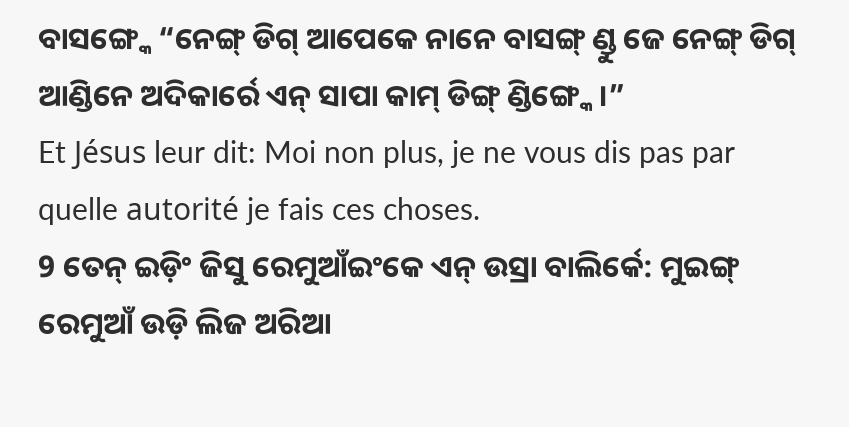ବାସଙ୍ଗ୍କେ “ନେଙ୍ଗ୍ ଡିଗ୍ ଆପେକେ ନାନେ ବାସଙ୍ଗ୍ ଣ୍ଡୁ ଜେ ନେଙ୍ଗ୍ ଡିଗ୍ ଆଣ୍ଡିନେ ଅଦିକାର୍ରେ ଏନ୍ ସାପା କାମ୍ ଡିଙ୍ଗ୍ ଣ୍ଡିଙ୍ଗ୍କେ ।”
Et Jésus leur dit: Moi non plus, je ne vous dis pas par quelle autorité je fais ces choses.
9 ତେନ୍ ଇଡ଼ିଂ ଜିସୁ ରେମୁଆଁଇଂକେ ଏନ୍ ଉସ୍ରା ବାଲିର୍କେ: ମୁଇଙ୍ଗ୍ ରେମୁଆଁ ଉଡ଼ି ଲିଜ ଅରିଆ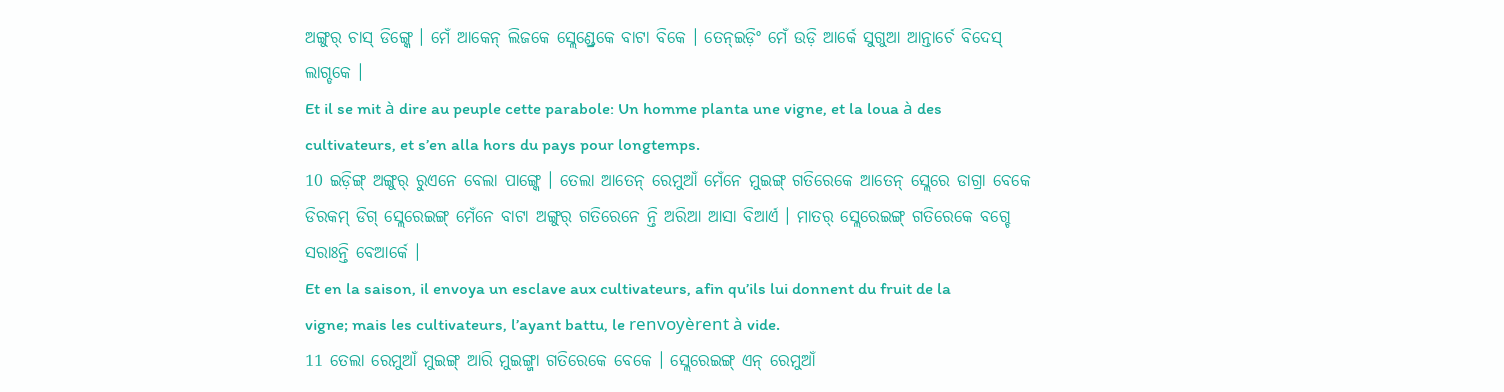ଅଙ୍ଗୁର୍ ଚାସ୍ ଡିଙ୍ଗ୍କେ । ମେଁ ଆକେନ୍ ଲିଜକେ ସ୍ଲେଣ୍ଡ୍ରେକେ ବାଟା ବିକେ । ତେନ୍ଇଡ଼ିଂ ମେଁ ଉଡ଼ି ଆର୍କେ ସୁଗୁଆ ଆନ୍ତାର୍ଚେ ବିଦେସ୍ ଲାଗ୍ଡକେ ।
Et il se mit à dire au peuple cette parabole: Un homme planta une vigne, et la loua à des cultivateurs, et s’en alla hors du pays pour longtemps.
10 ଇଡ଼ିଙ୍ଗ୍ ଅଙ୍ଗୁର୍ ରୁଏନେ ବେଲା ପାଙ୍ଗ୍କେ । ତେଲା ଆତେନ୍ ରେମୁଆଁ ମେଁନେ ମୁଇଙ୍ଗ୍ ଗତିରେକେ ଆତେନ୍ ସ୍ଲେରେ ଡାଗ୍ରା ବେକେ ଡିରକମ୍ ଡିଗ୍ ସ୍ଲେରେଇଙ୍ଗ୍ ମେଁନେ ବାଟା ଅଙ୍ଗୁର୍ ଗତିରେନେ ନ୍ତି ଅରିଆ ଆସା ବିଆର୍ଏ । ମାତର୍ ସ୍ଲେରେଇଙ୍ଗ୍ ଗତିରେକେ ବଗ୍ଚେ ସରାଃନ୍ତି ବେଆର୍କେ ।
Et en la saison, il envoya un esclave aux cultivateurs, afin qu’ils lui donnent du fruit de la vigne; mais les cultivateurs, l’ayant battu, le renvoyèrent à vide.
11 ତେଲା ରେମୁଆଁ ମୁଇଙ୍ଗ୍ ଆରି ମୁଇଙ୍ଗ୍ଜା ଗତିରେକେ ବେକେ । ସ୍ଲେରେଇଙ୍ଗ୍ ଏନ୍ ରେମୁଆଁ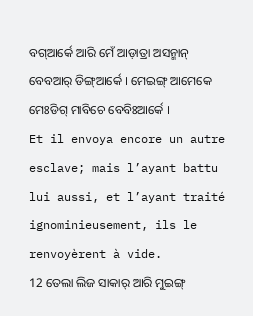ବଗ୍ଆର୍କେ ଆରି ମେଁ ଆଡ଼ାତ୍ରା ଅସନ୍ମାନ୍ ବେବଆର୍ ଡିଙ୍ଗ୍ଆର୍କେ । ମେଇଙ୍ଗ୍ ଆମେକେ ମେଃଡିଗ୍ ମାବିଚେ ବେବିଃଆର୍କେ ।
Et il envoya encore un autre esclave; mais l’ayant battu lui aussi, et l’ayant traité ignominieusement, ils le renvoyèrent à vide.
12 ତେଲା ଲିଜ ସାକାର୍ ଆରି ମୁଇଙ୍ଗ୍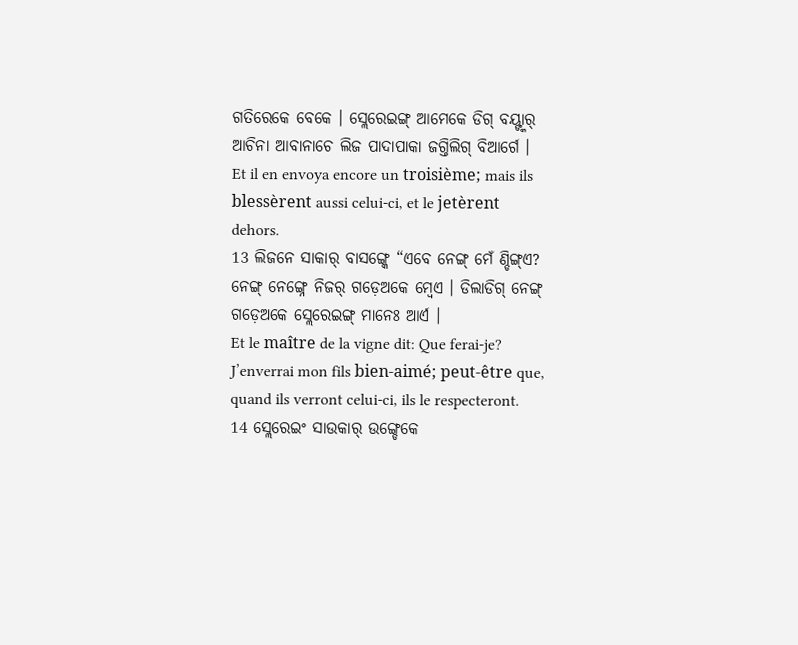ଗତିରେକେ ବେକେ । ସ୍ଲେରେଇଙ୍ଗ୍ ଆମେକେ ଡିଗ୍ ବୟ୍ଙ୍କାର୍ ଆଚିନା ଆବାନାଚେ ଲିଜ ପାଦାପାକା ଜଗ୍ତିଲିଗ୍ ବିଆର୍ଗେ ।
Et il en envoya encore un troisième; mais ils blessèrent aussi celui-ci, et le jetèrent dehors.
13 ଲିଜନେ ସାକାର୍ ବାସଙ୍ଗ୍କେ “ଏବେ ନେଙ୍ଗ୍ ମେଁ ଣ୍ଡିଙ୍ଗ୍ଏ? ନେଙ୍ଗ୍ ନେଙ୍ଗ୍ନେ ନିଜର୍ ଗଡ଼େଅକେ ମ୍ବେଏ । ଡିଲାଡିଗ୍ ନେଙ୍ଗ୍ ଗଡ଼େଅକେ ସ୍ଲେରେଇଙ୍ଗ୍ ମାନେଃ ଆର୍ଏ ।
Et le maître de la vigne dit: Que ferai-je? J’enverrai mon fils bien-aimé; peut-être que, quand ils verront celui-ci, ils le respecteront.
14 ସ୍ଲେରେଇଂ ସାଉକାର୍ ଉଙ୍ଗ୍ଡେକେ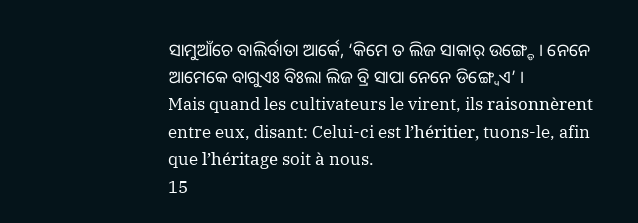ସାମୁଆଁଚେ ବାଲିର୍ବାତା ଆର୍କେ, ‘କିମେ ତ ଲିଜ ସାକାର୍ ଉଙ୍ଗ୍ଡେ । ନେନେ ଆମେକେ ବାଗୁଏଃ ବିଃଲା ଲିଜ ବ୍ରି ସାପା ନେନେ ଡିଙ୍ଗ୍ୱେଏ’ ।
Mais quand les cultivateurs le virent, ils raisonnèrent entre eux, disant: Celui-ci est l’héritier, tuons-le, afin que l’héritage soit à nous.
15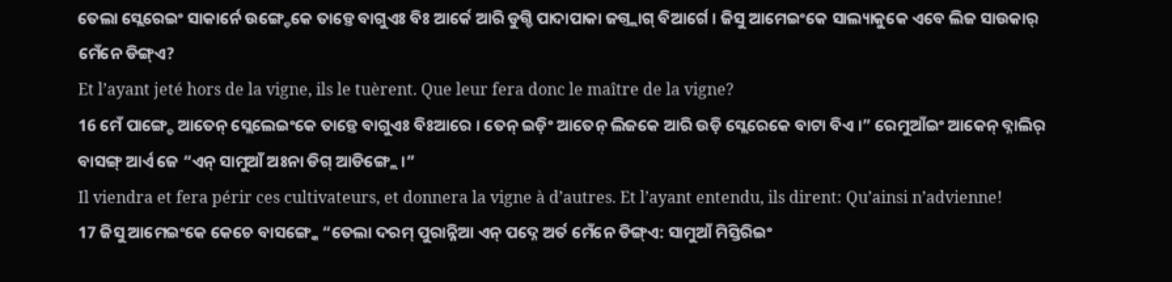ତେଲା ସ୍ଲେରେଇଂ ସାକାର୍ନେ ଉଙ୍ଗ୍ଡେକେ ତାଡ଼୍ତେ ବାଗୁଏଃ ବିଃ ଆର୍କେ ଆରି ଡୁଗ୍ଡି ପାଦାପାକା ଜଗ୍ତ୍ଲାଗ୍ ବିଆର୍ଗେ । ଜିସୁ ଆମେଇଂକେ ସାଲ୍ୟାକୁକେ ଏବେ ଲିଜ ସାଉକାର୍ ମେଁନେ ଡିଙ୍ଗ୍ଏ?
Et l’ayant jeté hors de la vigne, ils le tuèrent. Que leur fera donc le maître de la vigne?
16 ମେଁ ପାଙ୍ଗ୍ଚେ ଆତେନ୍ ସ୍ଲେଲେଇଂକେ ତାଡ଼୍ତେ ବାଗୁଏଃ ବିଃଆରେ । ତେନ୍ ଇଡ଼ିଂ ଆତେନ୍ ଲିଜକେ ଆରି ଉଡ଼ି ସ୍ଲେରେକେ ବାଟା ବିଏ ।” ରେମୁଆଁଇଂ ଆକେନ୍ ବ୍ନାଲିର୍ ବାସଙ୍ଗ୍ ଆର୍ଏ ଜେ “ଏନ୍ ସାମୁଆଁ ଅଃନା ଡିଗ୍ ଆଡିଙ୍ଗ୍ଲେ ।”
Il viendra et fera périr ces cultivateurs, et donnera la vigne à d’autres. Et l’ayant entendu, ils dirent: Qu’ainsi n’advienne!
17 ଜିସୁ ଆମେଇଂକେ କେଚେ ବାସଙ୍ଗ୍କେ “ତେଲା ଦରମ୍ ପୁରାନ୍ନିଆ ଏନ୍ ପଦ୍ନେ ଅର୍ତ ମେଁନେ ଡିଙ୍ଗ୍ଏ: ସାମୁଆଁ ମିସ୍ତିରିଇଂ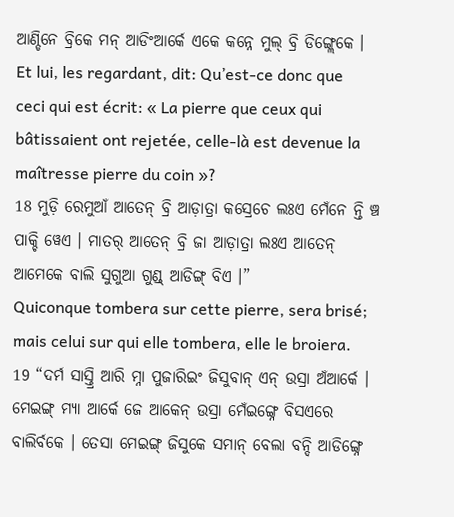ଆଣ୍ଡିନେ ବ୍ରିକେ ମନ୍ ଆଡିଂଆର୍କେ ଏକେ କନ୍ନେ ମୁଲ୍ ବ୍ରି ଡିଙ୍ଗ୍ଲେକେ ।
Et lui, les regardant, dit: Qu’est-ce donc que ceci qui est écrit: « La pierre que ceux qui bâtissaient ont rejetée, celle-là est devenue la maîtresse pierre du coin »?
18 ମୁଡ଼ି ରେମୁଆଁ ଆତେନ୍ ବ୍ରି ଆଡ଼ାତ୍ରା କସ୍ରେଚେ ଲଃଏ ମେଁନେ ନ୍ତି ଞ୍ଚ ପାକ୍ଚି ୱେଏ । ମାତର୍ ଆତେନ୍ ବ୍ରି ଜା ଆଡ଼ାତ୍ରା ଲଃଏ ଆତେନ୍ ଆମେକେ ବାଲି ସୁଗୁଆ ଗୁଣ୍ଡ୍ ଆଡିଙ୍ଗ୍ ବିଏ ।”
Quiconque tombera sur cette pierre, sera brisé; mais celui sur qui elle tombera, elle le broiera.
19 “ଦର୍ମ ସାସ୍ତ୍ରି ଆରି ମ୍ନା ପୁଜାରିଇଂ ଜିସୁବାନ୍ ଏନ୍ ଉସ୍ରା ଅଁଆର୍କେ । ମେଇଙ୍ଗ୍ ମ୍ୟା ଆର୍କେ ଜେ ଆକେନ୍ ଉସ୍ରା ମେଁଇଙ୍ଗ୍ନେ ବିସଏରେ ବାଲିର୍ବକେ । ତେସା ମେଇଙ୍ଗ୍ ଜିସୁକେ ସମାନ୍ ବେଲା ବନ୍ଦି ଆଡିଙ୍ଗ୍ନେ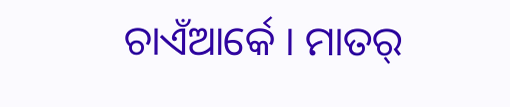ଚାଏଁଆର୍କେ । ମାତର୍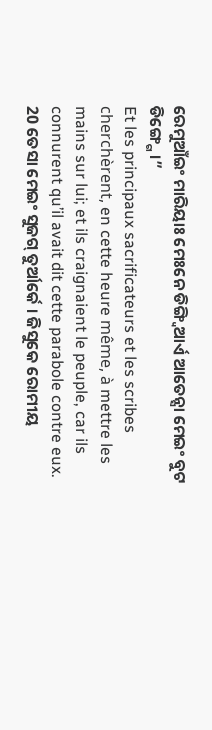ରେମୁଆଁଇଂ ମାରିୟାଃ ମେଃନେ ଡିଙ୍ଗ୍ବିଆର୍ଏ ଆତେନ୍ସା ମେଇଂ ବୁଟ ଡିଙ୍ଗ୍ଗେ ।”
Et les principaux sacrificateurs et les scribes cherchèrent, en cette heure même, à mettre les mains sur lui; et ils craignaient le peuple, car ils connurent qu’il avait dit cette parabole contre eux.
20 ତେସା ମେଇଂ ସୁଜଗ୍ ତୁର୍ଆର୍କେ । ଜିସୁକେ ରୋମୀୟ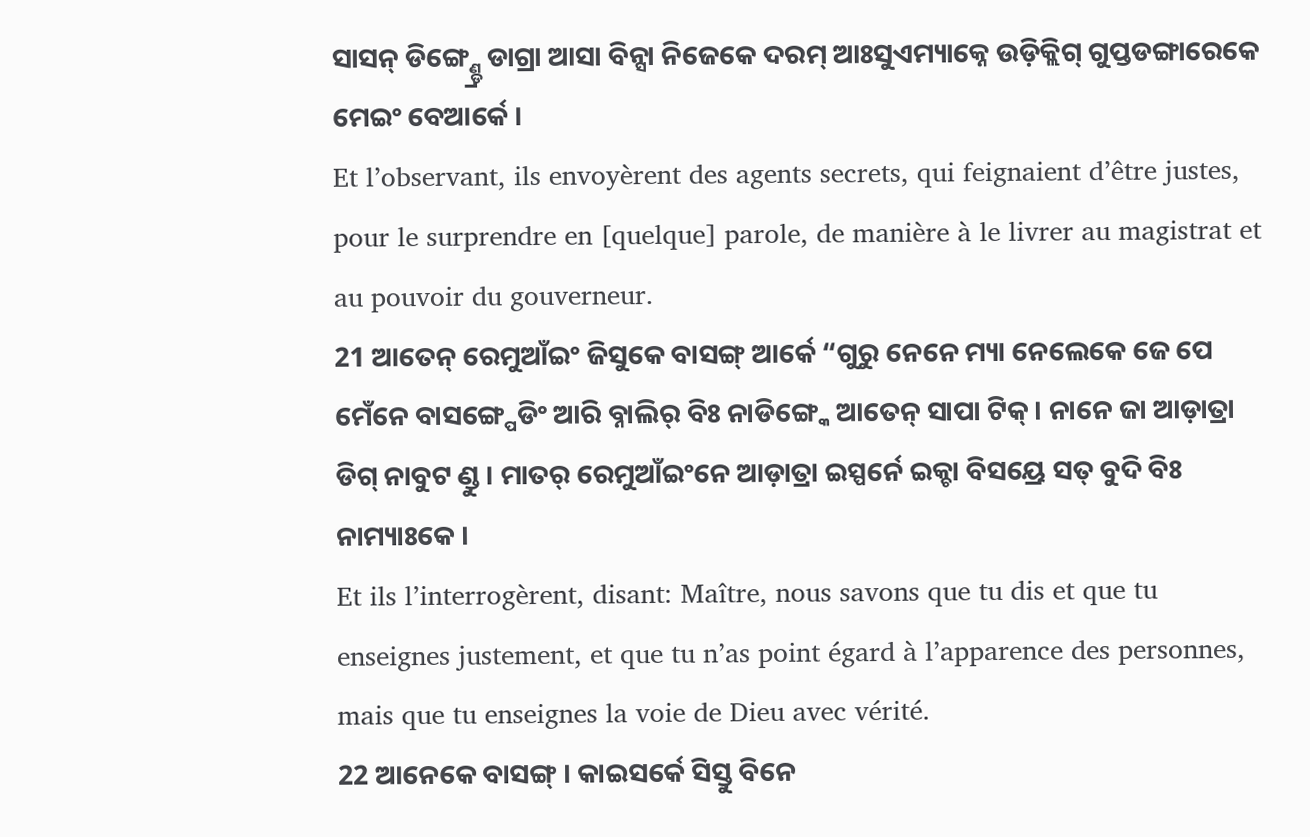ସାସନ୍ ଡିଙ୍ଗ୍ଣ୍ଡ୍ରେ ଡାଗ୍ରା ଆସା ବିନ୍ସା ନିଜେକେ ଦରମ୍ ଆଃସୁଏମ୍ୟାକ୍ନେ ଉଡ଼ିକ୍ଲିଗ୍ ଗୁପ୍ତଡଙ୍ଗାରେକେ ମେଇଂ ବେଆର୍କେ ।
Et l’observant, ils envoyèrent des agents secrets, qui feignaient d’être justes, pour le surprendre en [quelque] parole, de manière à le livrer au magistrat et au pouvoir du gouverneur.
21 ଆତେନ୍ ରେମୁଆଁଇଂ ଜିସୁକେ ବାସଙ୍ଗ୍ ଆର୍କେ “ଗୁରୁ ନେନେ ମ୍ୟା ନେଲେକେ ଜେ ପେ ମେଁନେ ବାସଙ୍ଗ୍ପେଡିଂ ଆରି ବ୍ନାଲିର୍ ବିଃ ନାଡିଙ୍ଗ୍କେ ଆତେନ୍ ସାପା ଟିକ୍ । ନାନେ ଜା ଆଡ଼ାତ୍ରା ଡିଗ୍ ନାବୁଟ ଣ୍ଡୁ । ମାତର୍ ରେମୁଆଁଇଂନେ ଆଡ଼ାତ୍ରା ଇସ୍ପର୍ନେ ଇକ୍ଚା ବିସୟ୍ରେ ସତ୍ ବୁଦି ବିଃ ନାମ୍ୟାଃକେ ।
Et ils l’interrogèrent, disant: Maître, nous savons que tu dis et que tu enseignes justement, et que tu n’as point égard à l’apparence des personnes, mais que tu enseignes la voie de Dieu avec vérité.
22 ଆନେକେ ବାସଙ୍ଗ୍ । କାଇସର୍କେ ସିସ୍ତୁ ବିନେ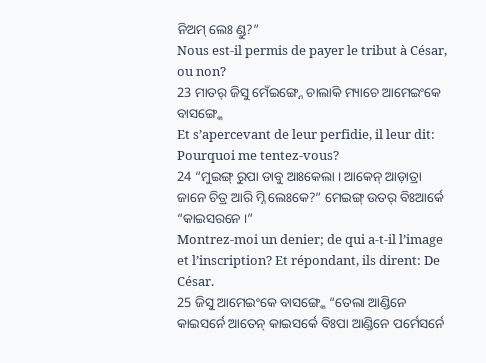ନିଅମ୍ ଲେଃ ଣ୍ଡୁ?”
Nous est-il permis de payer le tribut à César, ou non?
23 ମାତର୍ ଜିସୁ ମେଁଇଙ୍ଗ୍ନେ ଚାଲାକି ମ୍ୟାଚେ ଆମେଇଂକେ ବାସଙ୍ଗ୍କେ
Et s’apercevant de leur perfidie, il leur dit: Pourquoi me tentez-vous?
24 “ମୁଇଙ୍ଗ୍ ରୁପା ଡାବୁ ଆଃକେଲା । ଆକେନ୍ ଆଡ଼ାତ୍ରା ଜାନେ ଚିତ୍ର ଆରି ମ୍ନି ଲେଃକେ?” ମେଇଙ୍ଗ୍ ଉତର୍ ବିଃଆର୍କେ “କାଇସରନେ ।”
Montrez-moi un denier; de qui a-t-il l’image et l’inscription? Et répondant, ils dirent: De César.
25 ଜିସୁ ଆମେଇଂକେ ବାସଙ୍ଗ୍କେ “ତେଲା ଆଣ୍ଡିନେ କାଇସର୍ନେ ଆତେନ୍ କାଇସର୍କେ ବିଃପା ଆଣ୍ଡିନେ ପର୍ମେସର୍ନେ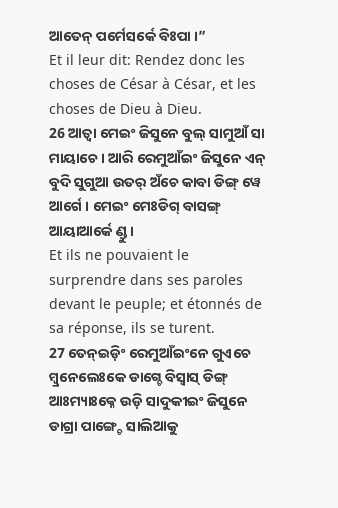ଆତେନ୍ ପର୍ମେସର୍କେ ବିଃପା ।”
Et il leur dit: Rendez donc les choses de César à César, et les choses de Dieu à Dieu.
26 ଆତ୍ବା ମେଇଂ ଜିସୁନେ ବୁଲ୍ ସାମୁଆଁ ସା ମାୟାଚେ । ଆରି ରେମୁଆଁଇଂ ଜିସୁନେ ଏନ୍ ବୁଦି ସୁଗୁଆ ଉତର୍ ଅଁଚେ କାବା ଡିଙ୍ଗ୍ ୱେ ଆର୍ଗେ । ମେଇଂ ମେଃଡିଗ୍ ବାସଙ୍ଗ୍ ଆୟାଆର୍କେ ଣ୍ଡୁ ।
Et ils ne pouvaient le surprendre dans ses paroles devant le peuple; et étonnés de sa réponse, ils se turent.
27 ତେନ୍ଇଡ଼ିଂ ରେମୁଆଁଇଂନେ ଗୁଏଚେ ମ୍ବ୍ରନେଲେଃକେ ଡାଗ୍ଚେ ବିସ୍ବାସ୍ ଡିଙ୍ଗ୍ ଆଃମ୍ୟାଃକ୍ନେ ଉଡ଼ି ସାଦୁକୀଇଂ ଜିସୁନେ ଡାଗ୍ରା ପାଙ୍ଗ୍ଚେ ସାଲିଆକୁ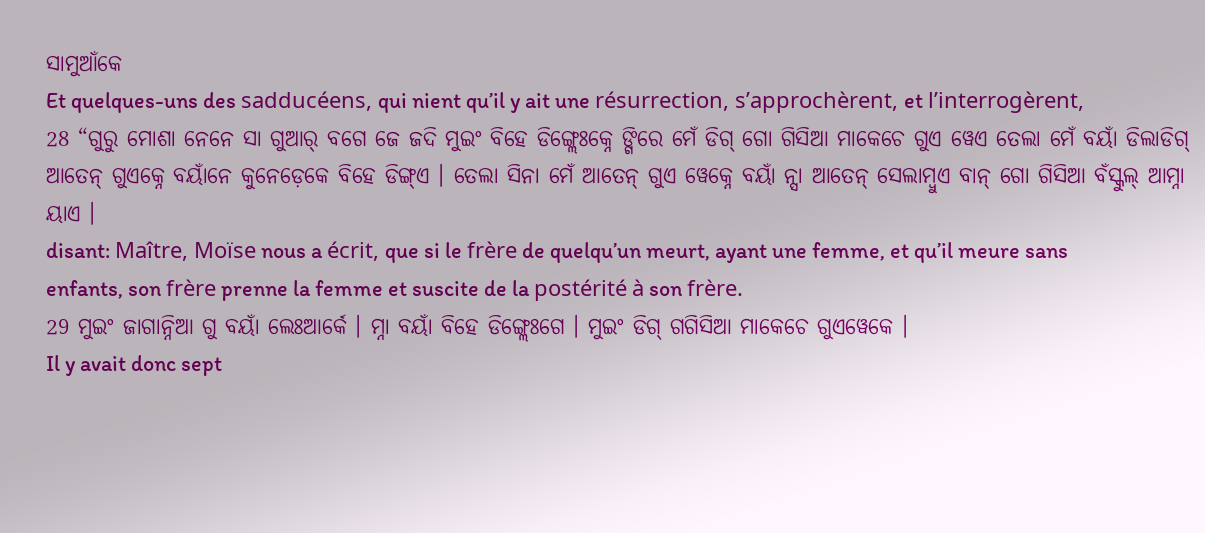ସାମୁଆଁକେ
Et quelques-uns des sadducéens, qui nient qu’il y ait une résurrection, s’approchèrent, et l’interrogèrent,
28 “ଗୁରୁ ମୋଶା ନେନେ ସା ଗୁଆର୍ ବଗେ ଜେ ଜଦି ମୁଇଂ ବିହେ ଡିଙ୍ଗ୍ଲେଃକ୍ନେ ଙ୍ଗିରେ ମେଁ ଡିଗ୍ ଗୋ ଗିସିଆ ମାକେଚେ ଗୁଏ ୱେଏ ତେଲା ମେଁ ବୟାଁ ଡିଲାଡିଗ୍ ଆତେନ୍ ଗୁଏକ୍ନେ ବୟାଁନେ କୁନେଡ଼େକେ ବିହେ ଡିଙ୍ଗ୍ଏ । ତେଲା ସିନା ମେଁ ଆତେନ୍ ଗୁଏ ୱେକ୍ନେ ବୟାଁ ନ୍ସା ଆତେନ୍ ସେଲାମ୍ବୁଏ ବାନ୍ ଗୋ ଗିସିଆ ବଁସ୍କୁଲ୍ ଆମ୍ନା ୟାଏ ।
disant: Maître, Moïse nous a écrit, que si le frère de quelqu’un meurt, ayant une femme, et qu’il meure sans enfants, son frère prenne la femme et suscite de la postérité à son frère.
29 ମୁଇଂ ଜାଗାନ୍ନିଆ ଗୁ ବୟାଁ ଲେଃଆର୍କେ । ମ୍ନା ବୟାଁ ବିହେ ଡିଙ୍ଗ୍ଲେଃଗେ । ମୁଇଂ ଡିଗ୍ ଗଗିସିଆ ମାକେଚେ ଗୁଏୱେକେ ।
Il y avait donc sept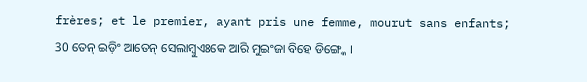frères; et le premier, ayant pris une femme, mourut sans enfants;
30 ତେନ୍ ଇଡ଼ିଂ ଆତେନ୍ ସେଲାମ୍ବୁଏଃକେ ଆରି ମୁଇଂଜା ବିହେ ଡିଙ୍ଗ୍କେ ।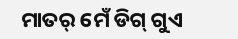ମାତର୍ ମେଁ ଡିଗ୍ ଗୁଏ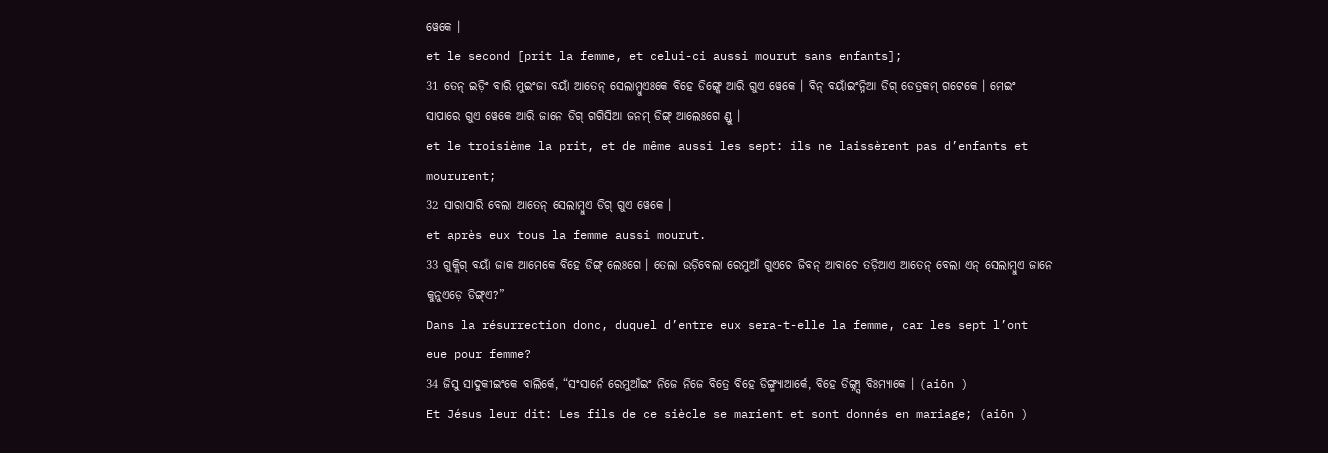ୱେକେ ।
et le second [prit la femme, et celui-ci aussi mourut sans enfants];
31 ତେନ୍ ଇଡ଼ିଂ ବାରି ମୁଇଂଜା ବୟାଁ ଆତେନ୍ ସେଲାମ୍ବୁଏଃକେ ବିହେ ଡିଙ୍ଗ୍କେ ଆରି ଗୁଏ ୱେକେ । ବିନ୍ ବୟାଁଇଂନ୍ନିଆ ଡିଗ୍ ଡେତ୍ରକମ୍ ଗଟେକେ । ମେଇଂ ସାପାରେ ଗୁଏ ୱେକେ ଆରି ଜାନେ ଡିଗ୍ ଗଗିସିଆ ଜନମ୍ ଡିଙ୍ଗ୍ ଆଲେଃଗେ ଣ୍ଡୁ ।
et le troisième la prit, et de même aussi les sept: ils ne laissèrent pas d’enfants et moururent;
32 ସାରାସାରି ବେଲା ଆତେନ୍ ସେଲାମ୍ବୁଏ ଡିଗ୍ ଗୁଏ ୱେକେ ।
et après eux tous la femme aussi mourut.
33 ଗୁକ୍ଲିଗ୍ ବୟାଁ ଜାକ ଆମେକେ ବିହେ ଡିଙ୍ଗ୍ ଲେଃଗେ । ତେଲା ଉଡ଼ିବେଲା ରେମୁଆଁ ଗୁଏଚେ ଜିବନ୍ ଆବାଚେ ତଡ଼ିଆଏ ଆତେନ୍ ବେଲା ଏନ୍ ସେଲାମ୍ବୁଏ ଜାନେ କୁନୁଏଡ଼େ ଡିଙ୍ଗ୍ଏ?”
Dans la résurrection donc, duquel d’entre eux sera-t-elle la femme, car les sept l’ont eue pour femme?
34 ଜିସୁ ସାଦୁକୀଇଂକେ ବାଲିର୍କେ, “ସଂସାର୍ନେ ରେମୁଆଁଇଂ ନିଜେ ନିଜେ ବିତ୍ରେ ବିହେ ଡିଙ୍ଗ୍ମ୍ୟାଆର୍କେ, ବିହେ ଡିଙ୍ଗ୍ନ୍ସା ବିଃମ୍ୟାକେ । (aiōn )
Et Jésus leur dit: Les fils de ce siècle se marient et sont donnés en mariage; (aiōn )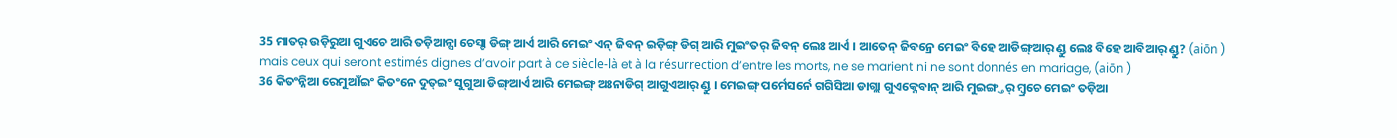35 ମାତର୍ ଉଡ଼ିରୁଆ ଗୁଏଚେ ଆରି ତଡ଼ିଆନ୍ସା ଚେସ୍ଟା ଡିଙ୍ଗ୍ ଆର୍ଏ ଆରି ମେଇଂ ଏନ୍ ଜିବନ୍ ଇଡ଼ିଙ୍ଗ୍ ଡିଗ୍ ଆରି ମୁଇଂତର୍ ଜିବନ୍ ଲେଃ ଆର୍ଏ । ଆତେନ୍ ଜିବନ୍ରେ ମେଇଂ ବିହେ ଆଡିଙ୍ଗ୍ଆର୍ ଣ୍ଡୁ ଲେଃ ବିହେ ଆବିଆର୍ ଣ୍ଡୁ? (aiōn )
mais ceux qui seront estimés dignes d’avoir part à ce siècle-là et à la résurrection d’entre les morts, ne se marient ni ne sont donnés en mariage, (aiōn )
36 କିତଂନ୍ନିଆ ରେମୁଆଁଇଂ କିତଂନେ ଦୁତ୍ଇଂ ସୁଗୁଆ ଡିଙ୍ଗ୍ଆର୍ଏ ଆରି ମେଇଙ୍ଗ୍ ଅଃନାଡିଗ୍ ଆଗୁଏଆର୍ ଣ୍ଡୁ । ମେଇଙ୍ଗ୍ ପର୍ମେସର୍ନେ ଗଗିସିଆ ଡାଗ୍ଲା ଗୁଏକ୍ନେବାନ୍ ଆରି ମୁଇଙ୍ଗ୍ତର୍ ମ୍ବ୍ରଚେ ମେଇଂ ତଡ଼ିଆ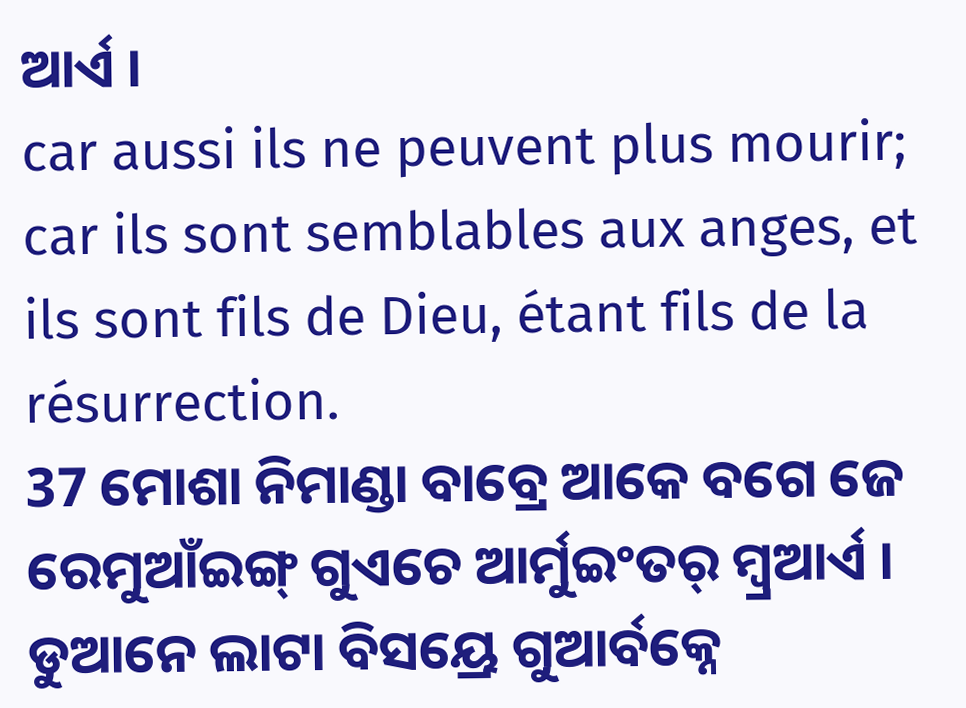ଆର୍ଏ ।
car aussi ils ne peuvent plus mourir; car ils sont semblables aux anges, et ils sont fils de Dieu, étant fils de la résurrection.
37 ମୋଶା ନିମାଣ୍ଡା ବାବ୍ରେ ଆକେ ବଗେ ଜେ ରେମୁଆଁଇଙ୍ଗ୍ ଗୁଏଚେ ଆର୍ମୁଇଂତର୍ ମ୍ବ୍ରଆର୍ଏ । ଡୁଆନେ ଲାଟା ବିସୟ୍ରେ ଗୁଆର୍ବକ୍ନେ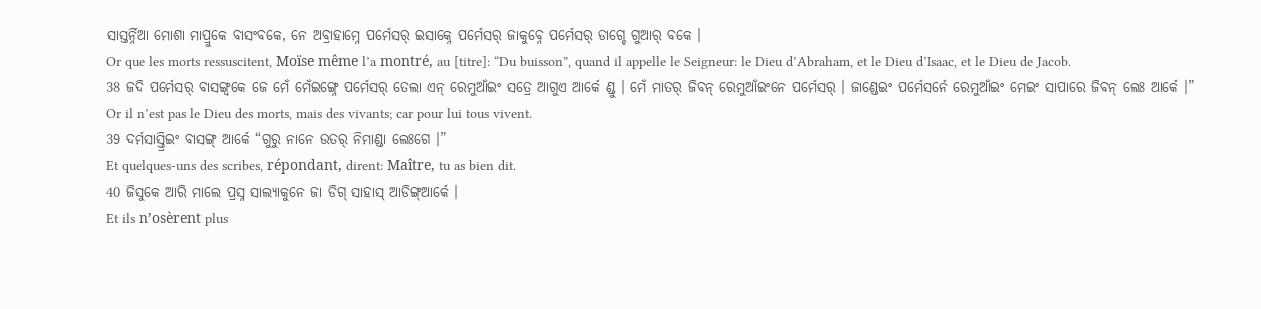ସାସ୍ତର୍ନ୍ନିଆ ମୋଶା ମାପ୍ରୁକେ ବାସଂବକେ, ନେ ଅବ୍ରାହାମ୍ନେ ପର୍ମେସର୍ ଇସାକ୍ନେ ପର୍ମେସର୍ ଜାକୁବ୍ନେ ପର୍ମେସର୍ ଡାଗ୍ଚେ ଗୁଆର୍ ବକେ ।
Or que les morts ressuscitent, Moïse même l’a montré, au [titre]: “Du buisson”, quand il appelle le Seigneur: le Dieu d’Abraham, et le Dieu d’Isaac, et le Dieu de Jacob.
38 ଜଦି ପର୍ମେସର୍ ବାସଙ୍ଗ୍ବକେ ଜେ ମେଁ ମେଁଇଙ୍ଗ୍ନେ ପର୍ମେସର୍ ତେଲା ଏନ୍ ରେମୁଆଁଇଂ ସତ୍ରେ ଆଗୁଏ ଆର୍କେ ଣ୍ଡୁ । ମେଁ ମାତର୍ ଜିବନ୍ ରେମୁଆଁଇଂନେ ପର୍ମେସର୍ । ଜାଣ୍ଡେଇଂ ପର୍ମେସର୍ନେ ରେମୁଆଁଇଂ ମେଇଂ ସାପାରେ ଜିବନ୍ ଲେଃ ଆର୍କେ ।”
Or il n’est pas le Dieu des morts, mais des vivants; car pour lui tous vivent.
39 ଦର୍ମସାସ୍ତ୍ରିଇଂ ବାସଙ୍ଗ୍ ଆର୍କେ “ଗୁରୁ ନାନେ ଉତର୍ ନିମାଣ୍ଡା ଲେଃଗେ ।”
Et quelques-uns des scribes, répondant, dirent: Maître, tu as bien dit.
40 ଜିସୁକେ ଆରି ମାଲେ ପ୍ରସ୍ନ ସାଲ୍ୟାକୁନେ ଜା ଡିଗ୍ ସାହାସ୍ ଆଡିଙ୍ଗ୍ଆର୍କେ ।
Et ils n’osèrent plus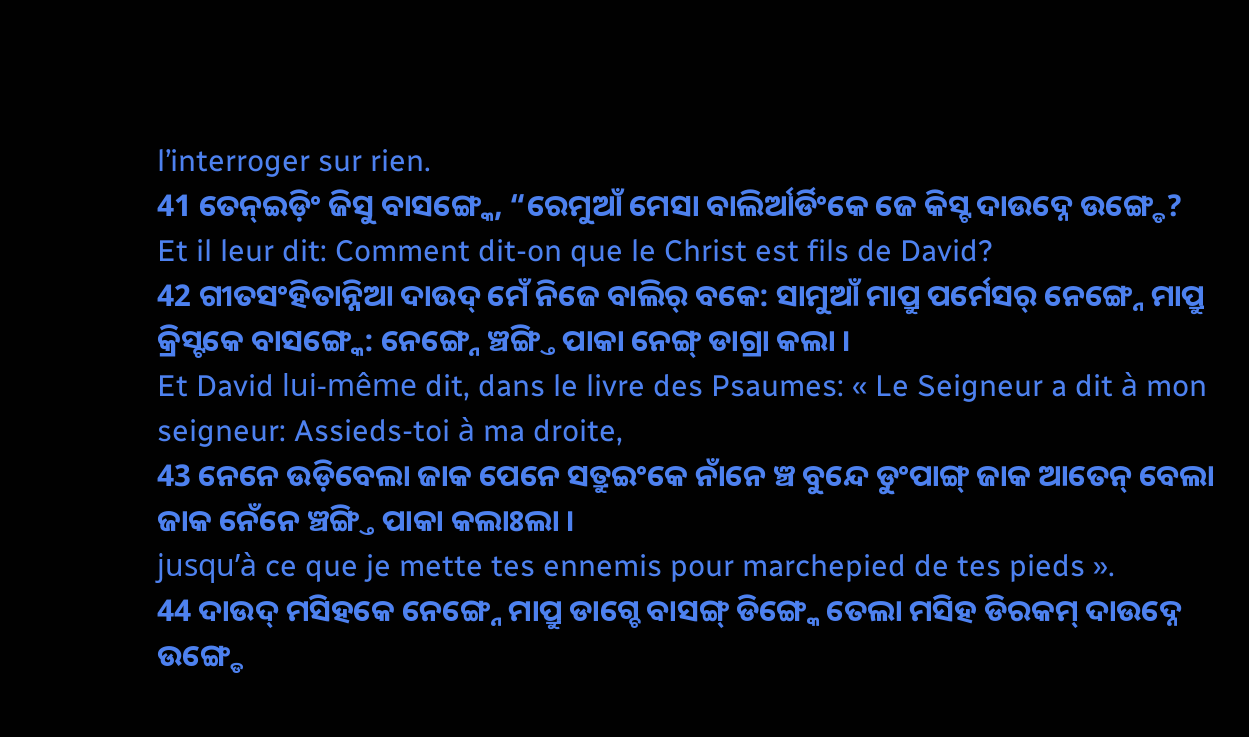l’interroger sur rien.
41 ତେନ୍ଇଡ଼ିଂ ଜିସୁ ବାସଙ୍ଗ୍କେ, “ରେମୁଆଁ ମେସା ବାଲିର୍ଆର୍ଡିଂକେ ଜେ କିସ୍ଟ ଦାଉଦ୍ନେ ଉଙ୍ଗ୍ଡେ?
Et il leur dit: Comment dit-on que le Christ est fils de David?
42 ଗୀତସଂହିତାନ୍ନିଆ ଦାଉଦ୍ ମେଁ ନିଜେ ବାଲିର୍ ବକେ: ସାମୁଆଁ ମାପ୍ରୁ ପର୍ମେସର୍ ନେଙ୍ଗ୍ନେ ମାପ୍ରୁ କ୍ରିସ୍ଟକେ ବାସଙ୍ଗ୍କେ: ନେଙ୍ଗ୍ନେ ଞ୍ଚଙ୍ଗ୍ତି ପାକା ନେଙ୍ଗ୍ ଡାଗ୍ରା କଲା ।
Et David lui-même dit, dans le livre des Psaumes: « Le Seigneur a dit à mon seigneur: Assieds-toi à ma droite,
43 ନେନେ ଉଡ଼ିବେଲା ଜାକ ପେନେ ସତ୍ରୁଇଂକେ ନାଁନେ ଞ୍ଚ ବୁନ୍ଦେ ଡୁଂପାଙ୍ଗ୍ ଜାକ ଆତେନ୍ ବେଲା ଜାକ ନେଁନେ ଞ୍ଚଙ୍ଗ୍ତି ପାକା କଲାଃଲା ।
jusqu’à ce que je mette tes ennemis pour marchepied de tes pieds ».
44 ଦାଉଦ୍ ମସିହକେ ନେଙ୍ଗ୍ନେ ମାପ୍ରୁ ଡାଗ୍ଚେ ବାସଙ୍ଗ୍ ଡିଙ୍ଗ୍କେ ତେଲା ମସିହ ଡିରକମ୍ ଦାଉଦ୍ନେ ଉଙ୍ଗ୍ଡେ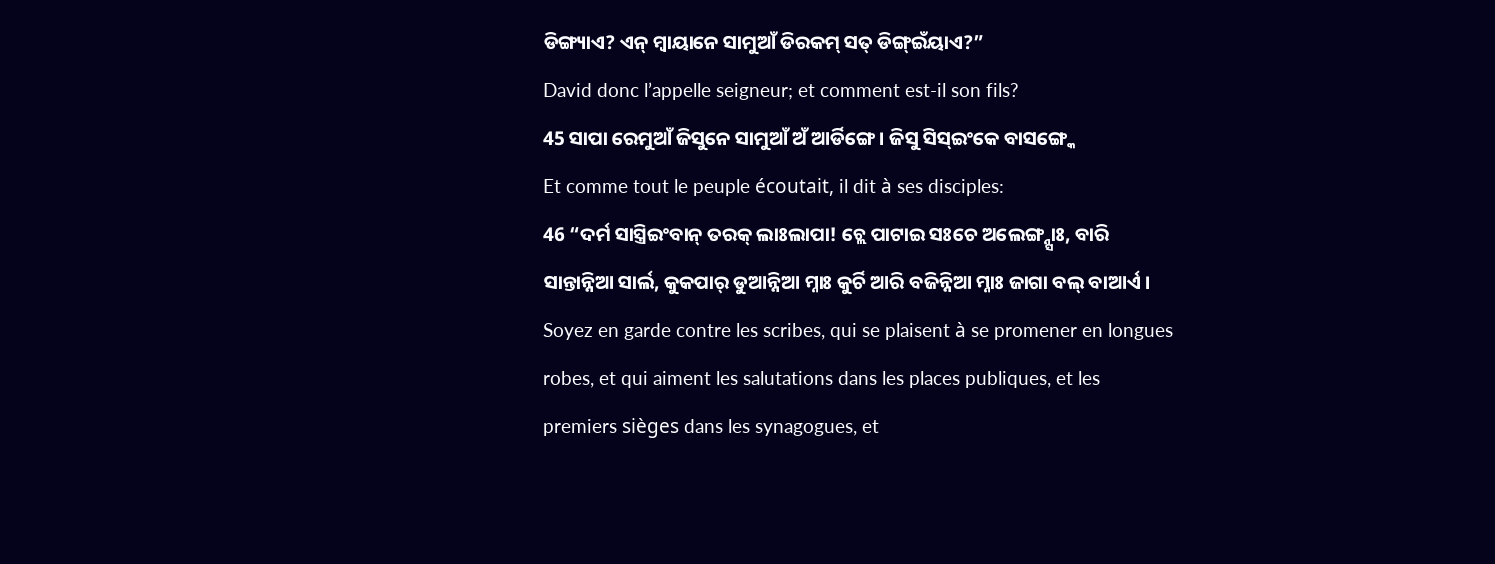ଡିଙ୍ଗ୍ୟାଏ? ଏନ୍ ମ୍ୱାୟାନେ ସାମୁଆଁ ଡିରକମ୍ ସତ୍ ଡିଙ୍ଗ୍ଇଁୟାଏ?”
David donc l’appelle seigneur; et comment est-il son fils?
45 ସାପା ରେମୁଆଁ ଜିସୁନେ ସାମୁଆଁ ଅଁ ଆର୍ଡିଙ୍ଗେ । ଜିସୁ ସିସ୍ଇଂକେ ବାସଙ୍ଗ୍କେ
Et comme tout le peuple écoutait, il dit à ses disciples:
46 “ଦର୍ମ ସାସ୍ତ୍ରିଇଂବାନ୍ ତରକ୍ ଲାଃଲାପା! ଚ୍ଲେ ପାଟାଇ ସଃଚେ ଅଲେଙ୍ଗ୍ନ୍ସାଃ, ବାରି ସାନ୍ତାନ୍ନିଆ ସାର୍ଲ, କୁକପାର୍ ଡୁଆନ୍ନିଆ ମ୍ନାଃ କୁର୍ଚି ଆରି ବଜିନ୍ନିଆ ମ୍ନାଃ ଜାଗା ବଲ୍ ବାଆର୍ଏ ।
Soyez en garde contre les scribes, qui se plaisent à se promener en longues robes, et qui aiment les salutations dans les places publiques, et les premiers sièges dans les synagogues, et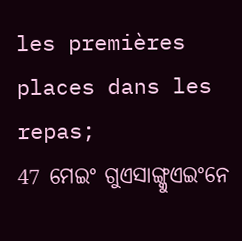les premières places dans les repas;
47 ମେଇଂ ଗୁଏସାଙ୍ଗ୍କୁଏଇଂନେ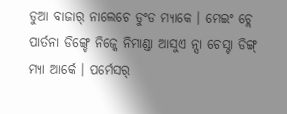ଡୁଆ ବାଜାର୍ ନାଲେଚେ ଡୁଂଡ ମ୍ୟାକେ । ମେଇଂ ଚ୍ଲେ ପାର୍ତନା ଡିଙ୍ଗ୍ଚେ ନିଜ୍କେ ନିମାଣ୍ଡା ଆସୁଏ ନ୍ସା ଚେସ୍ଟା ଡିଙ୍ଗ୍ ମ୍ୟା ଆର୍କେ । ପର୍ମେସର୍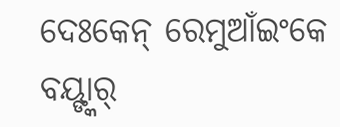ଦେଃକେନ୍ ରେମୁଆଁଇଂକେ ବୟ୍ଙ୍କାର୍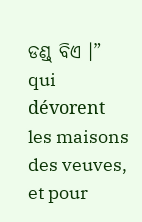ଡଣ୍ଡ୍ ବିଏ ।”
qui dévorent les maisons des veuves, et pour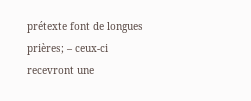prétexte font de longues prières; – ceux-ci recevront une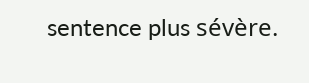sentence plus sévère.